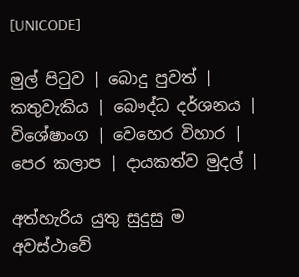[UNICODE]

මුල් පිටුව | බොදු පුවත් | කතුවැකිය | බෞද්ධ දර්ශනය | විශේෂාංග | වෙහෙර විහාර | පෙර කලාප | දායකත්ව මුදල් |

අත්හැරිය යුතු සුදුසු ම අවස්ථාවේ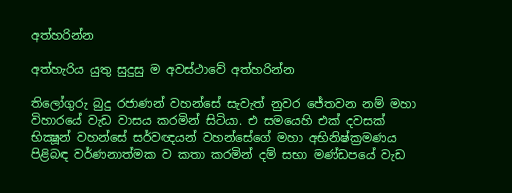අත්හරින්න

අත්හැරිය යුතු සුදුසු ම අවස්ථාවේ අත්හරින්න

තිලෝගුරු බුදු රජාණන් වහන්සේ සැවැත් නුවර ජේතවන නම් මහා විහාරයේ වැඩ වාසය කරමින් සිටියා. එ සමයෙහි එක් දවසක් භික්‍ෂූන් වහන්සේ සර්වඥයන් වහන්සේගේ මහා අභිනිෂ්ක්‍රමණය පිළිබඳ වර්ණනාත්මක ව කතා කරමින් දම් සභා මණ්ඩපයේ වැඩ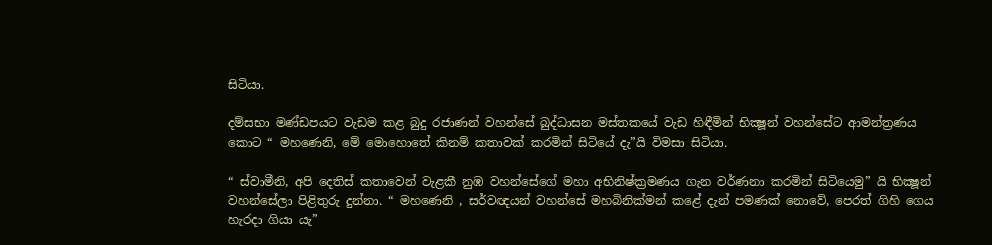සිටියා.

දම්සභා මණ්ඩපයට වැඩම කළ බුදු රජාණන් වහන්සේ බුද්ධාසන මස්තකයේ වැඩ හිඳීමින් භික්‍ෂූන් වහන්සේට ආමන්ත්‍රණය කොට “ මහණෙනි, මේ මොහොතේ කිනම් කතාවක් කරමින් සිටියේ දැ”යි විමසා සිටියා.

“ ස්වාමීනි, අපි දෙතිස් කතාවෙන් වැළකී නුඹ වහන්සේගේ මහා අභිනිෂ්ක්‍රමණය ගැන වර්ණනා කරමින් සිටියෙමු” යි භික්‍ෂූන් වහන්සේලා පිළිතුරු දුන්නා. “ මහණෙනි , සර්වඥයන් වහන්සේ මහබිනික්මන් කළේ දැන් පමණක් නොවේ, පෙරත් ගිහි ගෙය හැරදා ගියා යැ”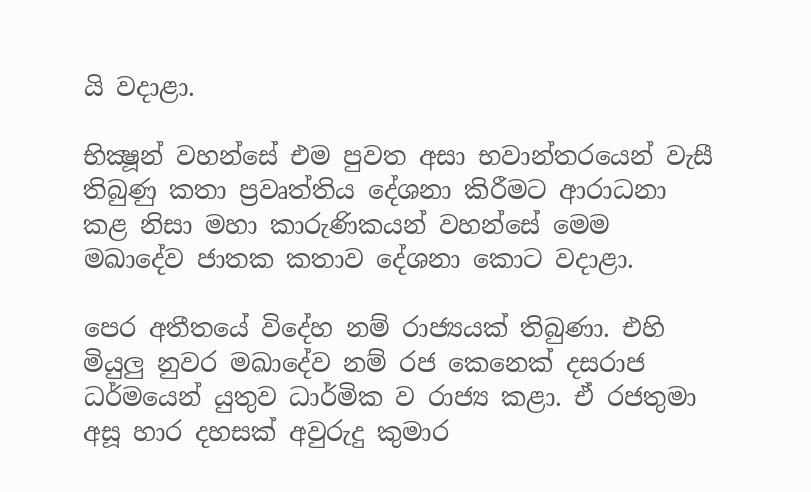යි වදාළා.

භික්‍ෂූන් වහන්සේ එම පුවත අසා භවාන්තරයෙන් වැසී තිබුණු කතා ප්‍රවෘත්තිය දේශනා කිරීමට ආරාධනා කළ නිසා මහා කාරුණිකයන් වහන්සේ මෙම මඛාදේව ජාතක කතාව දේශනා කොට වදාළා.

පෙර අතීතයේ විදේහ නම් රාජ්‍යයක් තිබුණා. එහි මියුලු නුවර මඛාදේව නම් රජ කෙනෙක් දසරාජ ධර්මයෙන් යුතුව ධාර්මික ව රාජ්‍ය කළා. ඒ රජතුමා අසූ හාර දහසක් අවුරුදු කුමාර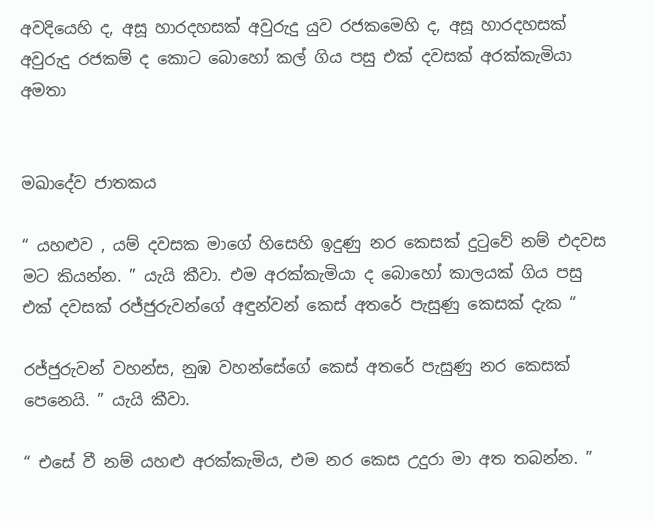අවදියෙහි ද, අසූ හාරදහසක් අවුරුදු යුව රජකමෙහි ද, අසූ හාරදහසක් අවුරුදු රජකම් ද කොට බොහෝ කල් ගිය පසු එක් දවසක් අරක්කැමියා අමතා


මඛාදේව ජාතකය

“ යහළුව , යම් දවසක මාගේ හිසෙහි ඉදුණු නර කෙසක් දුටුවේ නම් එදවස මට කියන්න. ” යැයි කීවා. එම අරක්කැමියා ද බොහෝ කාලයක් ගිය පසු එක් දවසක් රජ්ජුරුවන්ගේ අඳුන්වන් කෙස් අතරේ පැසුණු කෙසක් දැක “

රජ්ජුරුවන් වහන්ස, නුඹ වහන්සේගේ කෙස් අතරේ පැසුණු නර කෙසක් පෙනෙයි. ” යැයි කීවා.

“ එසේ වී නම් යහළු අරක්කැමිය, එම නර කෙස උදුරා මා අත තබන්න. ”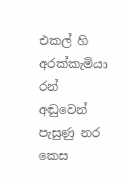එකල් හි අරක්කැමියා රන් අඬුවෙන් පැසුණු නර කෙස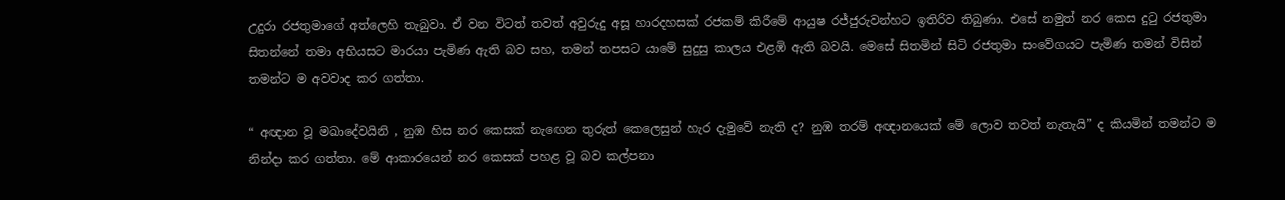උදුරා රජතුමාගේ අත්ලෙහි තැබුවා. ඒ වන විටත් තවත් අවුරුදු අසූ හාරදහසක් රජකම් කිරීමේ ආයුෂ රජ්ජුරුවන්හට ඉතිරිව තිබුණා. එසේ නමුත් නර කෙස දුටු රජතුමා සිතන්නේ තමා අභියසට මාරයා පැමිණ ඇති බව සහ, තමන් තපසට යාමේ සුදුසු කාලය එළඹි ඇති බවයි. මෙසේ සිතමින් සිටි රජතුමා සංවේගයට පැමිණ තමන් විසින් තමන්ට ම අවවාද කර ගත්තා.

“ අඥාන වූ මඛාදේවයිනි , නුඹ හිස නර කෙසක් නැඟෙන තුරුත් කෙලෙසුන් හැර දැමුවේ නැති ද? නුඹ තරම් අඥානයෙක් මේ ලොව තවත් නැතැයි” ද කියමින් තමන්ට ම නින්දා කර ගත්තා. මේ ආකාරයෙන් නර කෙසක් පහළ වූ බව කල්පනා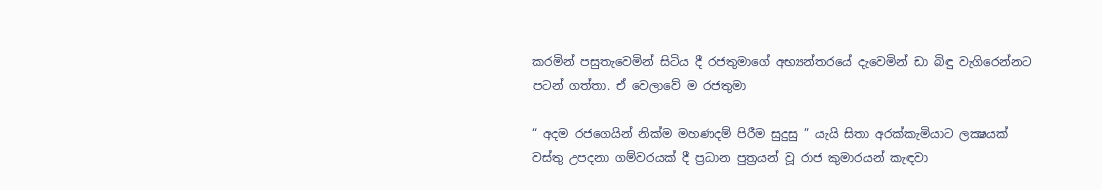කරමින් පසුතැවෙමින් සිටිය දී රජතුමාගේ අභ්‍යන්තරයේ දැවෙමින් ඩා බිඳු වැගිරෙන්නට පටන් ගත්තා. ඒ වෙලාවේ ම රජතුමා

“ අදම රජගෙයින් නික්ම මහණදම් පිරීම සුදුසු ” යැයි සිතා අරක්කැමියාට ලක්‍ෂයක් වස්තු උපදනා ගම්වරයක් දී ප්‍රධාන පුත්‍රයන් වූ රාජ කුමාරයන් කැඳවා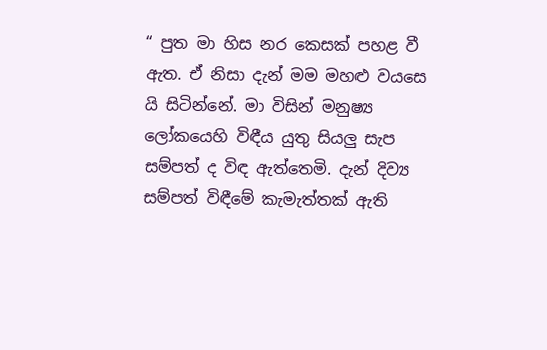“ පුත මා හිස නර කෙසක් පහළ වී ඇත. ඒ නිසා දැන් මම මහළු වයසෙ යි සිටින්නේ. මා විසින් මනුෂ්‍ය ලෝකයෙහි විඳීය යුතු සියලු සැප සම්පත් ද විඳ ඇත්තෙමි. දැන් දිව්‍ය සම්පත් විඳීමේ කැමැත්තක් ඇති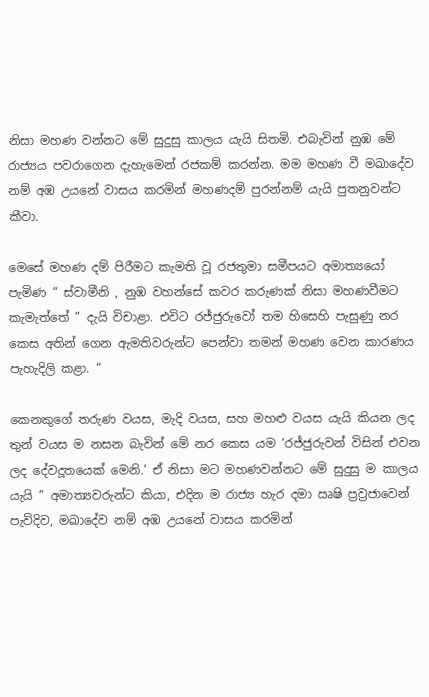නිසා මහණ වන්නට මේ සුදුසු කාලය යැයි සිතමි. එබැවින් නුඹ මේ රාජ්‍යය පවරාගෙන දැහැමෙන් රජකම් කරන්න. මම මහණ වී මඛාදේව නම් අඹ උයනේ වාසය කරමින් මහණදම් පුරන්නම් යැයි පුතනුවන්ට කීවා.

මෙසේ මහණ දම් පිරීමට කැමති වූ රජතුමා සමීපයට අමාත්‍යයෝ පැමිණ “ ස්වාමීනි , නුඹ වහන්සේ කවර කරුණක් නිසා මහණවීමට කැමැත්තේ ” දැයි විචාළා. එවිට රජ්ජුරුවෝ තම හිසෙහි පැසුණු නර කෙස අතින් ගෙන ඇමතිවරුන්ට පෙන්වා තමන් මහණ වෙන කාරණය පැහැදිලි කළා. “

කෙනකුගේ තරුණ වයස, මැදි වයස, සහ මහළු වයස යැයි කියන ලද තුන් වයස ම නසන බැවින් මේ නර කෙස යම ‘රජ්ජුරුවන් විසින් එවන ලද දේවදූතයෙක් මෙනි.’ ඒ නිසා මට මහණවන්නට මේ සුදුසු ම කාලය යැයි ” අමාත්‍යවරුන්ට කියා, එදින ම රාජ්‍ය හැර දමා ඍෂි ප්‍රව්‍රජාවෙන් පැවිදිව, මඛාදේව නම් අඹ උයනේ වාසය කරමින්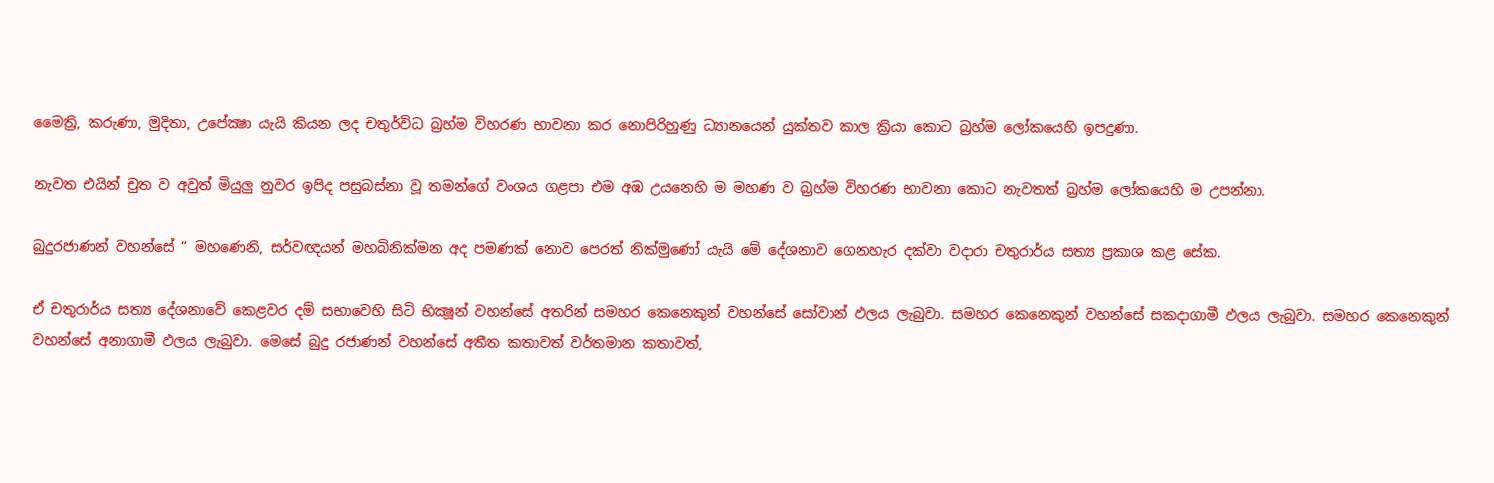මෛත්‍රි, කරුණා, මුදිතා, උපේක්‍ෂා යැයි කියන ලද චතුර්විධ බ්‍රහ්ම විහරණ භාවනා කර නොපිරිහුණු ධ්‍යානයෙන් යුක්තව කාල ක්‍රියා කොට බ්‍රහ්ම ලෝකයෙහි ඉපදුණා.

නැවත එයින් චුත ව අවුත් මියුලු නුවර ඉපිද පසුබස්නා වූ තමන්ගේ වංශය ගළපා එම අඹ උයනෙහි ම මහණ ව බ්‍රහ්ම විහරණ භාවනා කොට නැවතත් බ්‍රහ්ම ලෝකයෙහි ම උපන්නා.

බුදුරජාණන් වහන්සේ “ මහණෙනි, සර්වඥයන් මහබිනික්මන අද පමණක් නොව පෙරත් නික්මුණෝ යැයි මේ දේශනාව ගෙනහැර දක්වා වදාරා චතුරාර්ය සත්‍ය ප්‍රකාශ කළ සේක.

ඒ චතුරාර්ය සත්‍ය දේශනාවේ කෙළවර දම් සභාවෙහි සිටි භික්‍ෂූන් වහන්සේ අතරින් සමහර කෙනෙකුන් වහන්සේ සෝවාන් ඵලය ලැබුවා. සමහර කෙනෙකුන් වහන්සේ සකදාගාමී ඵලය ලැබුවා. සමහර කෙනෙකුන් වහන්සේ අනාගාමී ඵලය ලැබුවා. මෙසේ බුදු රජාණන් වහන්සේ අතීත කතාවත් වර්තමාන කතාවත්,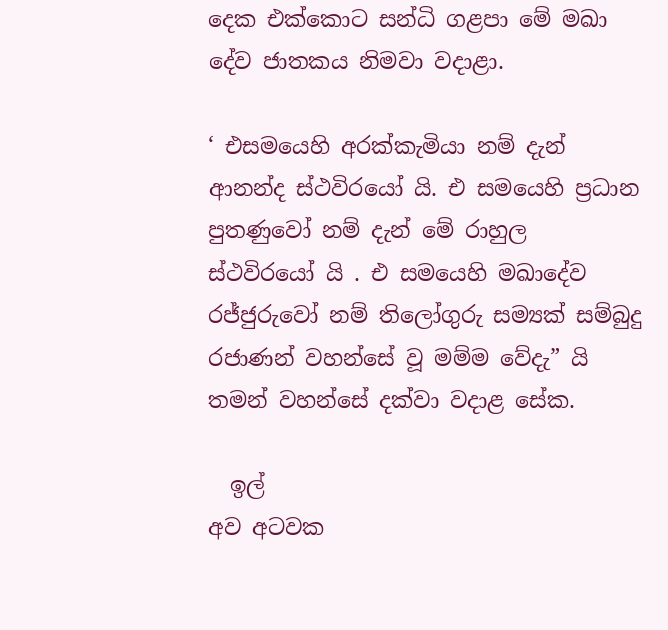දෙක එක්කොට සන්ධි ගළපා මේ මඛා දේව ජාතකය නිමවා වදාළා.

‘ එසමයෙහි අරක්කැමියා නම් දැන් ආනන්ද ස්ථවිරයෝ යි. එ සමයෙහි ප්‍රධාන පුතණුවෝ නම් දැන් මේ රාහුල ස්ථවිරයෝ යි . එ සමයෙහි මඛාදේව රජ්ජුරුවෝ නම් තිලෝගුරු සම්‍යක් සම්බුදු රජාණන් වහන්සේ වූ මම්ම වේදැ” යි තමන් වහන්සේ දක්වා වදාළ සේක.

  ඉල්
අව අටවක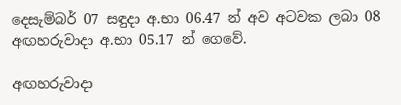දෙසැම්බර් 07 සඳුදා අ.භා 06.47 න් අව අටවක ලබා 08 අඟහරුවාදා අ.භා 05.17 න් ගෙවේ.

අඟහරුවාදා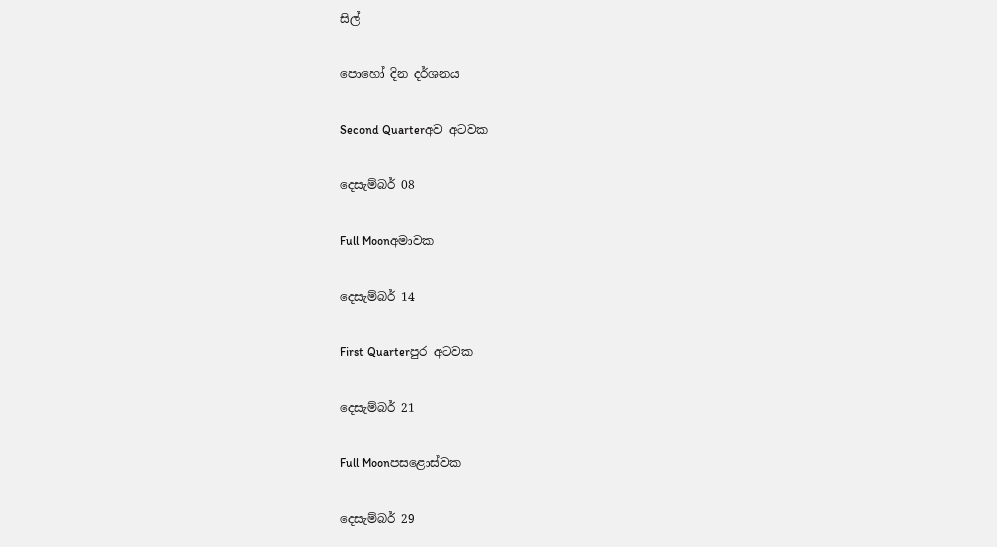සිල්

පොහෝ දින දර්ශනය

Second Quarterඅව අටවක

දෙසැම්බර් 08

Full Moonඅමාවක

දෙසැම්බර් 14

First Quarterපුර අටවක

දෙසැම්බර් 21

Full Moonපසළොස්වක

දෙසැම්බර් 29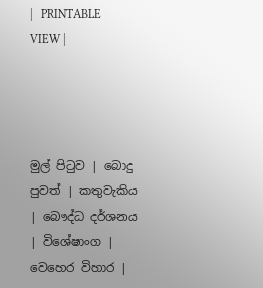|   PRINTABLE VIEW |




මුල් පිටුව | බොදු පුවත් | කතුවැකිය | බෞද්ධ දර්ශනය | විශේෂාංග | වෙහෙර විහාර |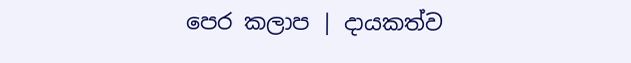පෙර කලාප | දායකත්ව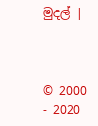මුදල් |



© 2000 - 2020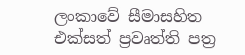ලංකාවේ සීමාසහිත එක්සත් ප්‍රවෘත්ති පත්‍ර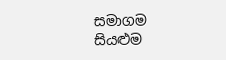සමාගම
සියළුම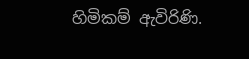හිමිකම් ඇවිරිණි.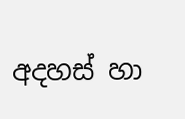අදහස් හා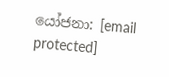යෝජනා: [email protected]